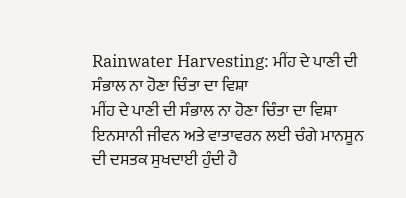Rainwater Harvesting: ਮੀਂਹ ਦੇ ਪਾਣੀ ਦੀ ਸੰਭਾਲ ਨਾ ਹੋਣਾ ਚਿੰਤਾ ਦਾ ਵਿਸ਼ਾ
ਮੀਂਹ ਦੇ ਪਾਣੀ ਦੀ ਸੰਭਾਲ ਨਾ ਹੋਣਾ ਚਿੰਤਾ ਦਾ ਵਿਸ਼ਾ
ਇਨਸਾਨੀ ਜੀਵਨ ਅਤੇ ਵਾਤਾਵਰਨ ਲਈ ਚੰਗੇ ਮਾਨਸੂਨ ਦੀ ਦਸਤਕ ਸੁਖਦਾਈ ਹੁੰਦੀ ਹੈ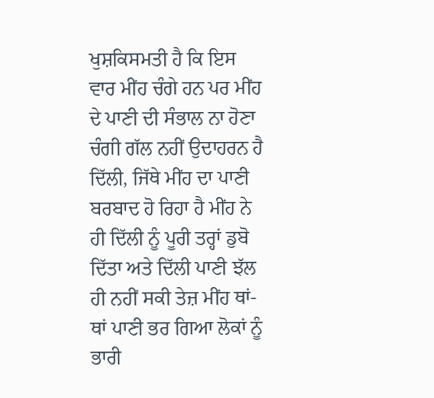ਖੁਸ਼ਕਿਸਮਤੀ ਹੈ ਕਿ ਇਸ ਵਾਰ ਮੀਂਹ ਚੰਗੇ ਹਨ ਪਰ ਮੀਂਹ ਦੇ ਪਾਣੀ ਦੀ ਸੰਭਾਲ ਨਾ ਹੋਣਾ ਚੰਗੀ ਗੱਲ ਨਹੀਂ ਉਦਾਹਰਨ ਹੈ ਦਿੱਲੀ, ਜਿੱਥੇ ਮੀਂਹ ਦਾ ਪਾਣੀ ਬਰਬਾਦ ਹੋ ਰਿਹਾ ਹੈ ਮੀਂਹ ਨੇ ਹੀ ਦਿੱਲੀ ਨੂੰ ਪੂਰੀ ਤਰ੍ਹਾਂ ਡੁਬੋ ਦਿੱਤਾ ਅਤੇ ਦਿੱਲੀ ਪਾਣੀ ਝੱਲ ਹੀ ਨਹੀਂ ਸਕੀ ਤੇਜ਼ ਮੀਂਹ ਥਾਂ-ਥਾਂ ਪਾਣੀ ਭਰ ਗਿਆ ਲੋਕਾਂ ਨੂੰ ਭਾਰੀ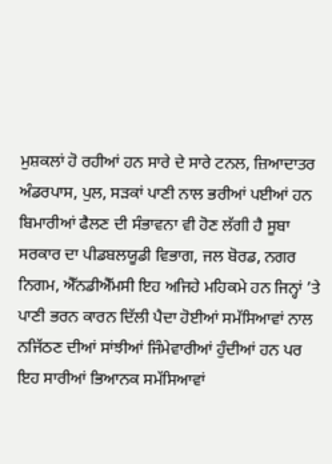ਮੁਸ਼ਕਲਾਂ ਹੋ ਰਹੀਆਂ ਹਨ ਸਾਰੇ ਦੇ ਸਾਰੇ ਟਨਲ, ਜ਼ਿਆਦਾਤਰ ਅੰਡਰਪਾਸ, ਪੁਲ, ਸੜਕਾਂ ਪਾਣੀ ਨਾਲ ਭਰੀਆਂ ਪਈਆਂ ਹਨ ਬਿਮਾਰੀਆਂ ਫੈਲਣ ਦੀ ਸੰਭਾਵਨਾ ਵੀ ਹੋਣ ਲੱਗੀ ਹੈ ਸੂਬਾ ਸਰਕਾਰ ਦਾ ਪੀਡਬਲਯੂਡੀ ਵਿਭਾਗ, ਜਲ ਬੋਰਡ, ਨਗਰ ਨਿਗਮ, ਐੱਨਡੀਐੱਮਸੀ ਇਹ ਅਜਿਹੇ ਮਹਿਕਮੇ ਹਨ ਜਿਨ੍ਹਾਂ ’ਤੇ ਪਾਣੀ ਭਰਨ ਕਾਰਨ ਦਿੱਲੀ ਪੈਦਾ ਹੋਈਆਂ ਸਮੱਸਿਆਵਾਂ ਨਾਲ ਨਜਿੱਠਣ ਦੀਆਂ ਸਾਂਝੀਆਂ ਜਿੰਮੇਵਾਰੀਆਂ ਹੁੰਦੀਆਂ ਹਨ ਪਰ ਇਹ ਸਾਰੀਆਂ ਭਿਆਨਕ ਸਮੱਸਿਆਵਾਂ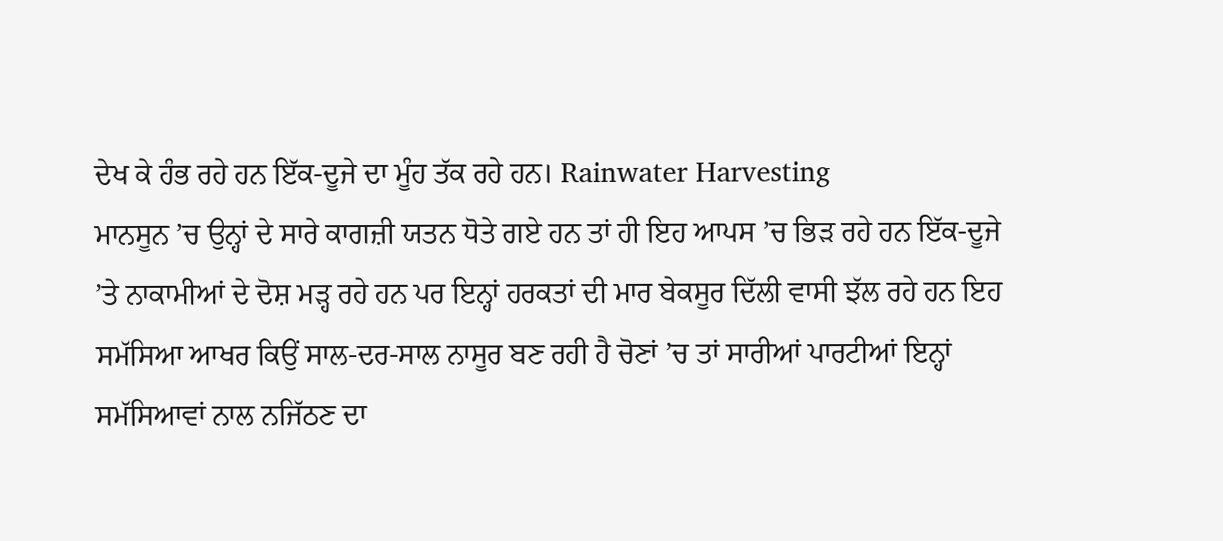ਦੇਖ ਕੇ ਹੰਭ ਰਹੇ ਹਨ ਇੱਕ-ਦੂਜੇ ਦਾ ਮੂੰਹ ਤੱਕ ਰਹੇ ਹਨ। Rainwater Harvesting
ਮਾਨਸੂਨ ’ਚ ਉਨ੍ਹਾਂ ਦੇ ਸਾਰੇ ਕਾਗਜ਼ੀ ਯਤਨ ਧੋਤੇ ਗਏ ਹਨ ਤਾਂ ਹੀ ਇਹ ਆਪਸ ’ਚ ਭਿੜ ਰਹੇ ਹਨ ਇੱਕ-ਦੂਜੇ ’ਤੇ ਨਾਕਾਮੀਆਂ ਦੇ ਦੋਸ਼ ਮੜ੍ਹ ਰਹੇ ਹਨ ਪਰ ਇਨ੍ਹਾਂ ਹਰਕਤਾਂ ਦੀ ਮਾਰ ਬੇਕਸੂਰ ਦਿੱਲੀ ਵਾਸੀ ਝੱਲ ਰਹੇ ਹਨ ਇਹ ਸਮੱਸਿਆ ਆਖਰ ਕਿਉਂ ਸਾਲ-ਦਰ-ਸਾਲ ਨਾਸੂਰ ਬਣ ਰਹੀ ਹੈ ਚੋਣਾਂ ’ਚ ਤਾਂ ਸਾਰੀਆਂ ਪਾਰਟੀਆਂ ਇਨ੍ਹਾਂ ਸਮੱਸਿਆਵਾਂ ਨਾਲ ਨਜਿੱਠਣ ਦਾ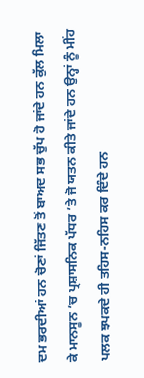ਦਮ ਭਰਦੀਆਂ ਹਨ ਚੋਣਾਂ ਜਿੱਤਣ ਤੋਂ ਬਾਅਦ ਸਭ ਚੁੱਪ ਹੋ ਜਾਂਦੇ ਹਨ ਕੁੱਲ ਮਿਲਾ ਕੇ ਮਾਨਸੂਨ ’ਚ ਪ੍ਰਸ਼ਾਸਨਿਕ ਪੱਧਰ ’ਤੇ ਜੋ ਯਤਨ ਕੀਤੇ ਜਾਂਦੇ ਹਨ ਉਨ੍ਹਾਂ ਨੂੰ ਮੀਂਹ ਪਲਕ ਝਪਕਦੇ ਹੀ ਤਹਿਸ-ਨਹਿਸ ਕਰ ਦਿੰਦੇ ਹਨ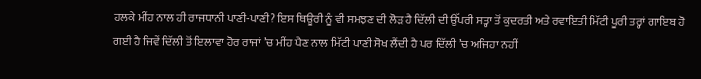ਹਲਕੇ ਮੀਂਹ ਨਾਲ ਹੀ ਰਾਜਧਾਨੀ ਪਾਣੀ-ਪਾਣੀ? ਇਸ ਥਿਊਰੀ ਨੂੰ ਵੀ ਸਮਝਣ ਦੀ ਲੋੜ ਹੈ ਦਿੱਲੀ ਦੀ ਉੱਪਰੀ ਸਤ੍ਹਾ ਤੋਂ ਕੁਦਰਤੀ ਅਤੇ ਰਵਾਇਤੀ ਮਿੱਟੀ ਪੂਰੀ ਤਰ੍ਹਾਂ ਗਾਇਬ ਹੋ ਗਈ ਹੈ ਜਿਵੇਂ ਦਿੱਲੀ ਤੋਂ ਇਲਾਵਾ ਹੋਰ ਰਾਜਾਂ ’ਚ ਮੀਂਹ ਪੈਣ ਨਾਲ ਮਿੱਟੀ ਪਾਣੀ ਸੋਖ ਲੈਂਦੀ ਹੈ ਪਰ ਦਿੱਲੀ ’ਚ ਅਜਿਹਾ ਨਹੀਂ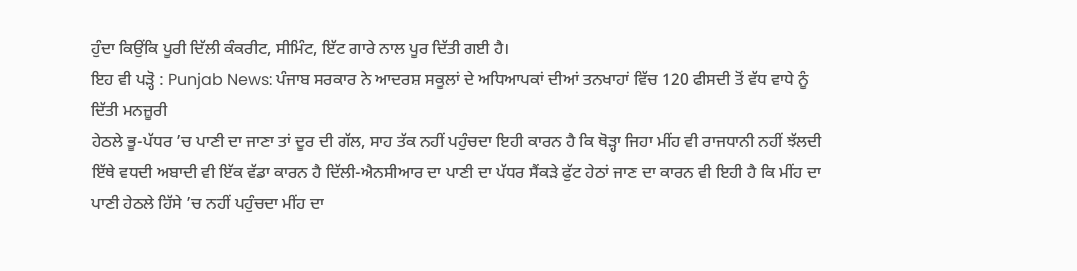ਹੁੰਦਾ ਕਿਉਂਕਿ ਪੂਰੀ ਦਿੱਲੀ ਕੰਕਰੀਟ, ਸੀਮਿੰਟ, ਇੱਟ ਗਾਰੇ ਨਾਲ ਪੂਰ ਦਿੱਤੀ ਗਈ ਹੈ।
ਇਹ ਵੀ ਪੜ੍ਹੋ : Punjab News: ਪੰਜਾਬ ਸਰਕਾਰ ਨੇ ਆਦਰਸ਼ ਸਕੂਲਾਂ ਦੇ ਅਧਿਆਪਕਾਂ ਦੀਆਂ ਤਨਖਾਹਾਂ ਵਿੱਚ 120 ਫੀਸਦੀ ਤੋਂ ਵੱਧ ਵਾਧੇ ਨੂੰ ਦਿੱਤੀ ਮਨਜ਼ੂਰੀ
ਹੇਠਲੇ ਭੂ-ਪੱਧਰ ’ਚ ਪਾਣੀ ਦਾ ਜਾਣਾ ਤਾਂ ਦੂਰ ਦੀ ਗੱਲ, ਸਾਹ ਤੱਕ ਨਹੀਂ ਪਹੁੰਚਦਾ ਇਹੀ ਕਾਰਨ ਹੈ ਕਿ ਥੋੜ੍ਹਾ ਜਿਹਾ ਮੀਂਹ ਵੀ ਰਾਜਧਾਨੀ ਨਹੀਂ ਝੱਲਦੀ ਇੱਥੇ ਵਧਦੀ ਅਬਾਦੀ ਵੀ ਇੱਕ ਵੱਡਾ ਕਾਰਨ ਹੈ ਦਿੱਲੀ-ਐਨਸੀਆਰ ਦਾ ਪਾਣੀ ਦਾ ਪੱਧਰ ਸੈਂਕੜੇ ਫੁੱਟ ਹੇਠਾਂ ਜਾਣ ਦਾ ਕਾਰਨ ਵੀ ਇਹੀ ਹੈ ਕਿ ਮੀਂਹ ਦਾ ਪਾਣੀ ਹੇਠਲੇ ਹਿੱਸੇ ’ਚ ਨਹੀਂ ਪਹੁੰਚਦਾ ਮੀਂਹ ਦਾ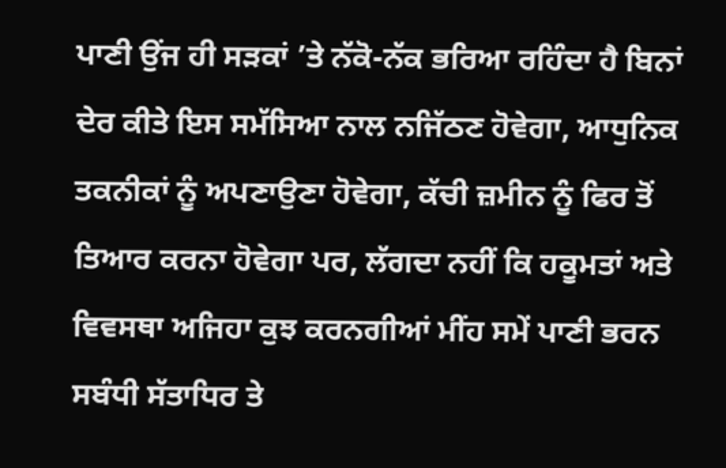ਪਾਣੀ ਉਂਜ ਹੀ ਸੜਕਾਂ ’ਤੇ ਨੱਕੋ-ਨੱਕ ਭਰਿਆ ਰਹਿੰਦਾ ਹੈ ਬਿਨਾਂ ਦੇਰ ਕੀਤੇ ਇਸ ਸਮੱਸਿਆ ਨਾਲ ਨਜਿੱਠਣ ਹੋਵੇਗਾ, ਆਧੁਨਿਕ ਤਕਨੀਕਾਂ ਨੂੰ ਅਪਣਾਉਣਾ ਹੋਵੇਗਾ, ਕੱਚੀ ਜ਼ਮੀਨ ਨੂੰ ਫਿਰ ਤੋਂ ਤਿਆਰ ਕਰਨਾ ਹੋਵੇਗਾ ਪਰ, ਲੱਗਦਾ ਨਹੀਂ ਕਿ ਹਕੂਮਤਾਂ ਅਤੇ ਵਿਵਸਥਾ ਅਜਿਹਾ ਕੁਝ ਕਰਨਗੀਆਂ ਮੀਂਹ ਸਮੇਂ ਪਾਣੀ ਭਰਨ ਸਬੰਧੀ ਸੱਤਾਧਿਰ ਤੇ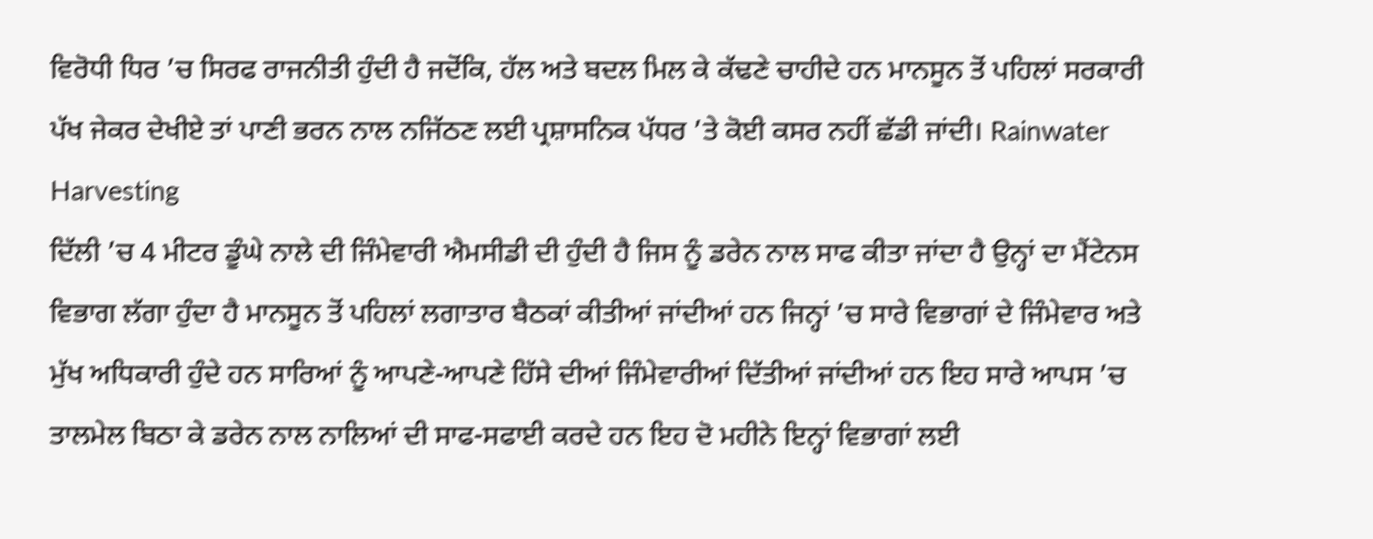ਵਿਰੋਧੀ ਧਿਰ ’ਚ ਸਿਰਫ ਰਾਜਨੀਤੀ ਹੁੰਦੀ ਹੈ ਜਦੋਂਕਿ, ਹੱਲ ਅਤੇ ਬਦਲ ਮਿਲ ਕੇ ਕੱਢਣੇ ਚਾਹੀਦੇ ਹਨ ਮਾਨਸੂਨ ਤੋਂ ਪਹਿਲਾਂ ਸਰਕਾਰੀ ਪੱਖ ਜੇਕਰ ਦੇਖੀਏ ਤਾਂ ਪਾਣੀ ਭਰਨ ਨਾਲ ਨਜਿੱਠਣ ਲਈ ਪ੍ਰਸ਼ਾਸਨਿਕ ਪੱਧਰ ’ਤੇ ਕੋਈ ਕਸਰ ਨਹੀਂ ਛੱਡੀ ਜਾਂਦੀ। Rainwater Harvesting
ਦਿੱਲੀ ’ਚ 4 ਮੀਟਰ ਡੂੰਘੇ ਨਾਲੇ ਦੀ ਜਿੰਮੇਵਾਰੀ ਐਮਸੀਡੀ ਦੀ ਹੁੰਦੀ ਹੈ ਜਿਸ ਨੂੰ ਡਰੇਨ ਨਾਲ ਸਾਫ ਕੀਤਾ ਜਾਂਦਾ ਹੈ ਉਨ੍ਹਾਂ ਦਾ ਮੈਂਟੇਨਸ ਵਿਭਾਗ ਲੱਗਾ ਹੁੰਦਾ ਹੈ ਮਾਨਸੂਨ ਤੋਂ ਪਹਿਲਾਂ ਲਗਾਤਾਰ ਬੈਠਕਾਂ ਕੀਤੀਆਂ ਜਾਂਦੀਆਂ ਹਨ ਜਿਨ੍ਹਾਂ ’ਚ ਸਾਰੇ ਵਿਭਾਗਾਂ ਦੇ ਜਿੰਮੇਵਾਰ ਅਤੇ ਮੁੱਖ ਅਧਿਕਾਰੀ ਹੁੰਦੇ ਹਨ ਸਾਰਿਆਂ ਨੂੰ ਆਪਣੇ-ਆਪਣੇ ਹਿੱਸੇ ਦੀਆਂ ਜਿੰਮੇਵਾਰੀਆਂ ਦਿੱਤੀਆਂ ਜਾਂਦੀਆਂ ਹਨ ਇਹ ਸਾਰੇ ਆਪਸ ’ਚ ਤਾਲਮੇਲ ਬਿਠਾ ਕੇ ਡਰੇਨ ਨਾਲ ਨਾਲਿਆਂ ਦੀ ਸਾਫ-ਸਫਾਈ ਕਰਦੇ ਹਨ ਇਹ ਦੋ ਮਹੀਨੇ ਇਨ੍ਹਾਂ ਵਿਭਾਗਾਂ ਲਈ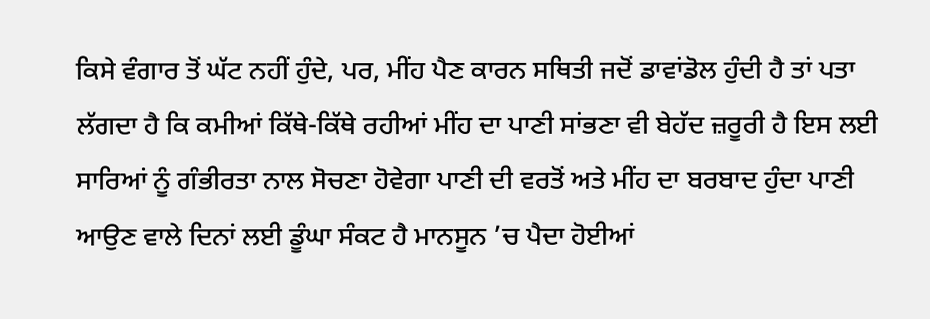ਕਿਸੇ ਵੰਗਾਰ ਤੋਂ ਘੱਟ ਨਹੀਂ ਹੁੰਦੇ, ਪਰ, ਮੀਂਹ ਪੈਣ ਕਾਰਨ ਸਥਿਤੀ ਜਦੋਂ ਡਾਵਾਂਡੋਲ ਹੁੰਦੀ ਹੈ ਤਾਂ ਪਤਾ ਲੱਗਦਾ ਹੈ ਕਿ ਕਮੀਆਂ ਕਿੱਥੇ-ਕਿੱਥੇ ਰਹੀਆਂ ਮੀਂਹ ਦਾ ਪਾਣੀ ਸਾਂਭਣਾ ਵੀ ਬੇਹੱਦ ਜ਼ਰੂਰੀ ਹੈ ਇਸ ਲਈ ਸਾਰਿਆਂ ਨੂੰ ਗੰਭੀਰਤਾ ਨਾਲ ਸੋਚਣਾ ਹੋਵੇਗਾ ਪਾਣੀ ਦੀ ਵਰਤੋਂ ਅਤੇ ਮੀਂਹ ਦਾ ਬਰਬਾਦ ਹੁੰਦਾ ਪਾਣੀ ਆਉਣ ਵਾਲੇ ਦਿਨਾਂ ਲਈ ਡੂੰਘਾ ਸੰਕਟ ਹੈ ਮਾਨਸੂਨ ’ਚ ਪੈਦਾ ਹੋਈਆਂ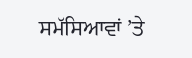ਸਮੱਸਿਆਵਾਂ ’ਤੇ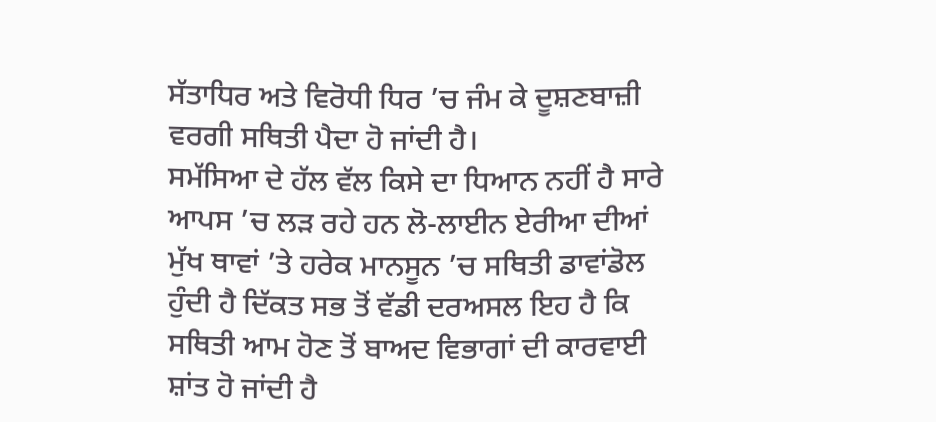ਸੱਤਾਧਿਰ ਅਤੇ ਵਿਰੋਧੀ ਧਿਰ ’ਚ ਜੰਮ ਕੇ ਦੂਸ਼ਣਬਾਜ਼ੀ ਵਰਗੀ ਸਥਿਤੀ ਪੈਦਾ ਹੋ ਜਾਂਦੀ ਹੈ।
ਸਮੱਸਿਆ ਦੇ ਹੱਲ ਵੱਲ ਕਿਸੇ ਦਾ ਧਿਆਨ ਨਹੀਂ ਹੈ ਸਾਰੇ ਆਪਸ ’ਚ ਲੜ ਰਹੇ ਹਨ ਲੋ-ਲਾਈਨ ਏਰੀਆ ਦੀਆਂ ਮੁੱਖ ਥਾਵਾਂ ’ਤੇ ਹਰੇਕ ਮਾਨਸੂਨ ’ਚ ਸਥਿਤੀ ਡਾਵਾਂਡੋਲ ਹੁੰਦੀ ਹੈ ਦਿੱਕਤ ਸਭ ਤੋਂ ਵੱਡੀ ਦਰਅਸਲ ਇਹ ਹੈ ਕਿ ਸਥਿਤੀ ਆਮ ਹੋਣ ਤੋਂ ਬਾਅਦ ਵਿਭਾਗਾਂ ਦੀ ਕਾਰਵਾਈ ਸ਼ਾਂਤ ਹੋ ਜਾਂਦੀ ਹੈ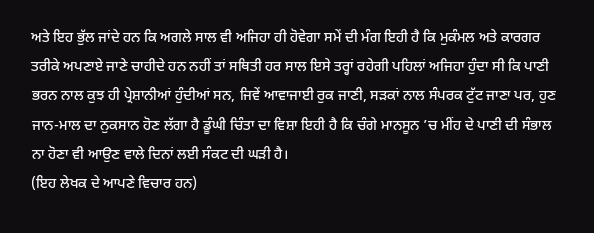ਅਤੇ ਇਹ ਭੁੱਲ ਜਾਂਦੇ ਹਨ ਕਿ ਅਗਲੇ ਸਾਲ ਵੀ ਅਜਿਹਾ ਹੀ ਹੋਵੇਗਾ ਸਮੇਂ ਦੀ ਮੰਗ ਇਹੀ ਹੈ ਕਿ ਮੁਕੰਮਲ ਅਤੇ ਕਾਰਗਰ ਤਰੀਕੇ ਅਪਣਾਏ ਜਾਣੇ ਚਾਹੀਦੇ ਹਨ ਨਹੀਂ ਤਾਂ ਸਥਿਤੀ ਹਰ ਸਾਲ ਇਸੇ ਤਰ੍ਹਾਂ ਰਹੇਗੀ ਪਹਿਲਾਂ ਅਜਿਹਾ ਹੁੰਦਾ ਸੀ ਕਿ ਪਾਣੀ ਭਰਨ ਨਾਲ ਕੁਝ ਹੀ ਪ੍ਰੇਸ਼ਾਨੀਆਂ ਹੁੰਦੀਆਂ ਸਨ, ਜਿਵੇਂ ਆਵਾਜਾਈ ਰੁਕ ਜਾਣੀ, ਸੜਕਾਂ ਨਾਲ ਸੰਪਰਕ ਟੁੱਟ ਜਾਣਾ ਪਰ, ਹੁਣ ਜਾਨ-ਮਾਲ ਦਾ ਨੁਕਸਾਨ ਹੋਣ ਲੱਗਾ ਹੈ ਡੂੰਘੀ ਚਿੰਤਾ ਦਾ ਵਿਸ਼ਾ ਇਹੀ ਹੈ ਕਿ ਚੰਗੇ ਮਾਨਸੂਨ ’ਚ ਮੀਂਹ ਦੇ ਪਾਣੀ ਦੀ ਸੰਭਾਲ ਨਾ ਹੋਣਾ ਵੀ ਆਉਣ ਵਾਲੇ ਦਿਨਾਂ ਲਈ ਸੰਕਟ ਦੀ ਘੜੀ ਹੈ।
(ਇਹ ਲੇਖਕ ਦੇ ਆਪਣੇ ਵਿਚਾਰ ਹਨ)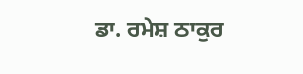ਡਾ. ਰਮੇਸ਼ ਠਾਕੁਰ